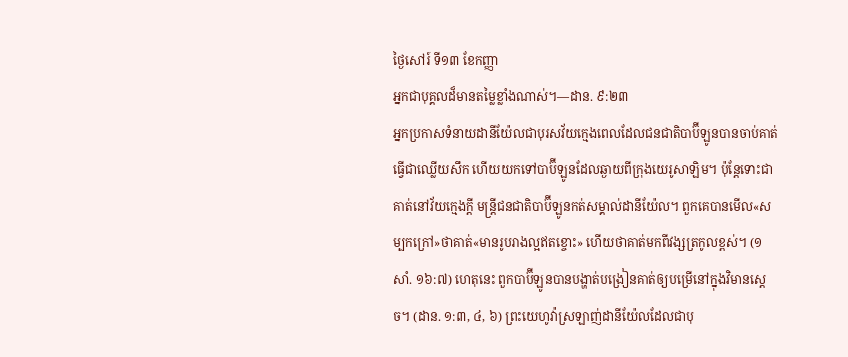ថ្ងៃសៅរ៍ ទី១៣ ខែកញ្ញា
អ្នកជាបុគ្គលដ៏មានតម្លៃខ្លាំងណាស់។—ដាន. ៩:២៣
អ្នកប្រកាសទំនាយដានីយ៉ែលជាបុរសវ័យក្មេងពេលដែលជនជាតិបាប៊ីឡូនបានចាប់គាត់ធ្វើជាឈ្លើយសឹក ហើយយកទៅបាប៊ីឡូនដែលឆ្ងាយពីក្រុងយេរូសាឡិម។ ប៉ុន្តែទោះជាគាត់នៅវ័យក្មេងក្ដី មន្ត្រីជនជាតិបាប៊ីឡូនកត់សម្គាល់ដានីយ៉ែល។ ពួកគេបានមើល«សម្បកក្រៅ»ថាគាត់«មានរូបរាងល្អឥតខ្ចោះ» ហើយថាគាត់មកពីវង្សត្រកូលខ្ពស់។ (១សាំ. ១៦:៧) ហេតុនេះ ពួកបាប៊ីឡូនបានបង្ហាត់បង្រៀនគាត់ឲ្យបម្រើនៅក្នុងវិមានស្ដេច។ (ដាន. ១:៣, ៤, ៦) ព្រះយេហូវ៉ាស្រឡាញ់ដានីយ៉ែលដែលជាបុ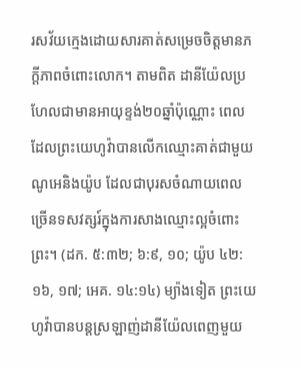រសវ័យក្មេងដោយសារគាត់សម្រេចចិត្តមានភក្ដីភាពចំពោះលោក។ តាមពិត ដានីយ៉ែលប្រហែលជាមានអាយុខ្ទង់២០ឆ្នាំប៉ុណ្ណោះ ពេលដែលព្រះយេហូវ៉ាបានលើកឈ្មោះគាត់ជាមួយណូអេនិងយ៉ូប ដែលជាបុរសចំណាយពេលច្រើនទសវត្សរ៍ក្នុងការសាងឈ្មោះល្អចំពោះព្រះ។ (ដក. ៥:៣២; ៦:៩, ១០; យ៉ូប ៤២:១៦, ១៧; អេគ. ១៤:១៤) ម្យ៉ាងទៀត ព្រះយេហូវ៉ាបានបន្ដស្រឡាញ់ដានីយ៉ែលពេញមួយ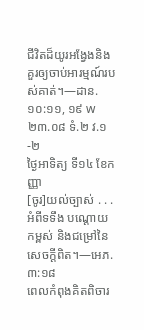ជីវិតដ៏យូរអង្វែងនិងគួរឲ្យចាប់អារម្មណ៍របស់គាត់។—ដាន. ១០:១១, ១៩ w២៣.០៨ ទំ.២ វ.១-២
ថ្ងៃអាទិត្យ ទី១៤ ខែកញ្ញា
[ចូរ]យល់ច្បាស់ . . . អំពីទទឹង បណ្ដោយ កម្ពស់ និងជម្រៅនៃសេចក្ដីពិត។—អេភ. ៣:១៨
ពេលកំពុងគិតពិចារ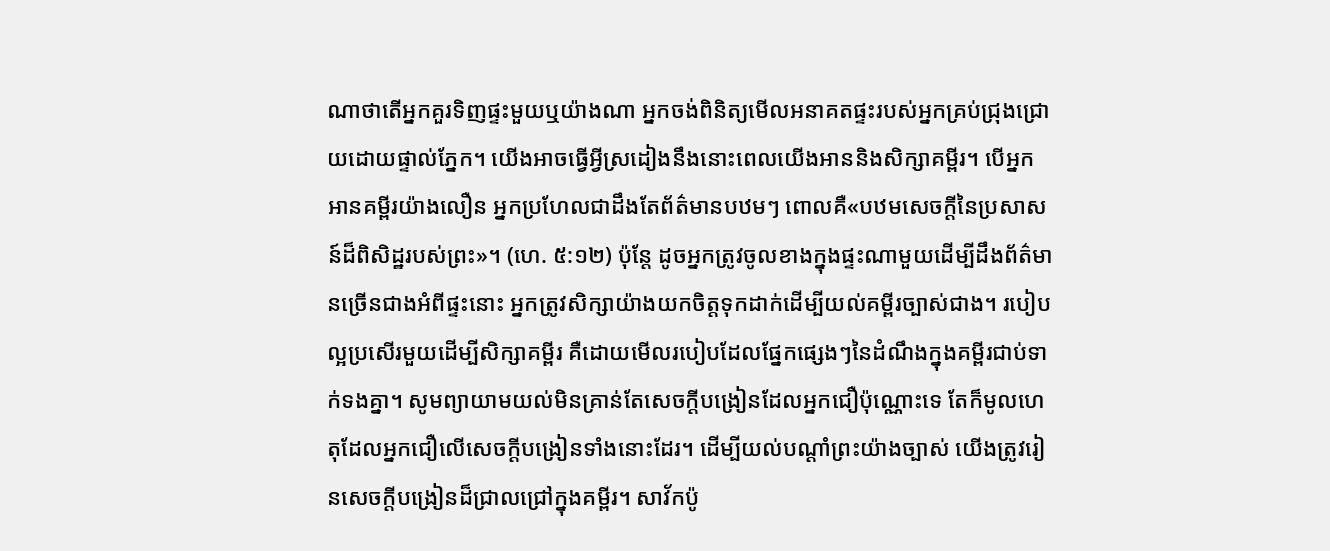ណាថាតើអ្នកគួរទិញផ្ទះមួយឬយ៉ាងណា អ្នកចង់ពិនិត្យមើលអនាគតផ្ទះរបស់អ្នកគ្រប់ជ្រុងជ្រោយដោយផ្ទាល់ភ្នែក។ យើងអាចធ្វើអ្វីស្រដៀងនឹងនោះពេលយើងអាននិងសិក្សាគម្ពីរ។ បើអ្នកអានគម្ពីរយ៉ាងលឿន អ្នកប្រហែលជាដឹងតែព័ត៌មានបឋមៗ ពោលគឺ«បឋមសេចក្ដីនៃប្រសាសន៍ដ៏ពិសិដ្ឋរបស់ព្រះ»។ (ហេ. ៥:១២) ប៉ុន្តែ ដូចអ្នកត្រូវចូលខាងក្នុងផ្ទះណាមួយដើម្បីដឹងព័ត៌មានច្រើនជាងអំពីផ្ទះនោះ អ្នកត្រូវសិក្សាយ៉ាងយកចិត្តទុកដាក់ដើម្បីយល់គម្ពីរច្បាស់ជាង។ របៀបល្អប្រសើរមួយដើម្បីសិក្សាគម្ពីរ គឺដោយមើលរបៀបដែលផ្នែកផ្សេងៗនៃដំណឹងក្នុងគម្ពីរជាប់ទាក់ទងគ្នា។ សូមព្យាយាមយល់មិនគ្រាន់តែសេចក្ដីបង្រៀនដែលអ្នកជឿប៉ុណ្ណោះទេ តែក៏មូលហេតុដែលអ្នកជឿលើសេចក្ដីបង្រៀនទាំងនោះដែរ។ ដើម្បីយល់បណ្ដាំព្រះយ៉ាងច្បាស់ យើងត្រូវរៀនសេចក្ដីបង្រៀនដ៏ជ្រាលជ្រៅក្នុងគម្ពីរ។ សាវ័កប៉ូ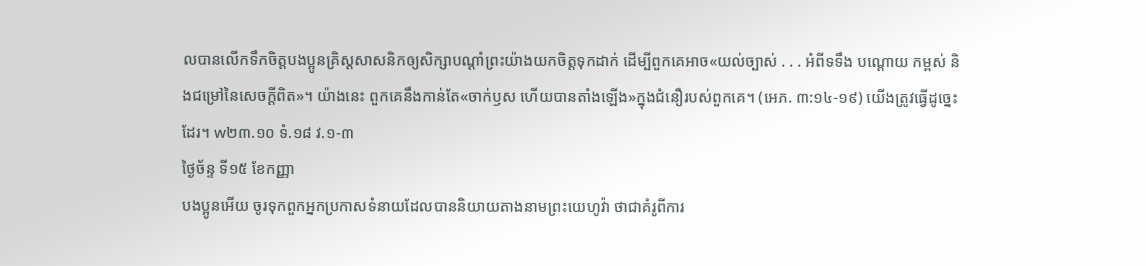លបានលើកទឹកចិត្តបងប្អូនគ្រិស្តសាសនិកឲ្យសិក្សាបណ្ដាំព្រះយ៉ាងយកចិត្តទុកដាក់ ដើម្បីពួកគេអាច«យល់ច្បាស់ . . . អំពីទទឹង បណ្ដោយ កម្ពស់ និងជម្រៅនៃសេចក្ដីពិត»។ យ៉ាងនេះ ពួកគេនឹងកាន់តែ«ចាក់ឫស ហើយបានតាំងឡើង»ក្នុងជំនឿរបស់ពួកគេ។ (អេភ. ៣:១៤-១៩) យើងត្រូវធ្វើដូច្នេះដែរ។ w២៣.១០ ទំ.១៨ វ.១-៣
ថ្ងៃច័ន្ទ ទី១៥ ខែកញ្ញា
បងប្អូនអើយ ចូរទុកពួកអ្នកប្រកាសទំនាយដែលបាននិយាយតាងនាមព្រះយេហូវ៉ា ថាជាគំរូពីការ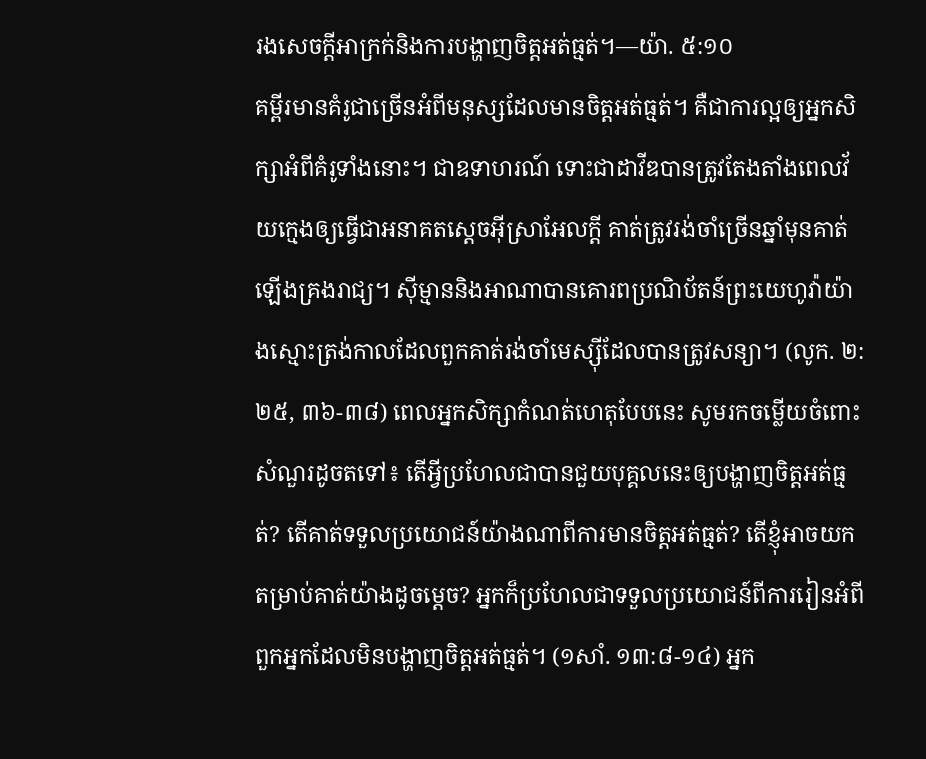រងសេចក្ដីអាក្រក់និងការបង្ហាញចិត្តអត់ធ្មត់។—យ៉ា. ៥:១០
គម្ពីរមានគំរូជាច្រើនអំពីមនុស្សដែលមានចិត្តអត់ធ្មត់។ គឺជាការល្អឲ្យអ្នកសិក្សាអំពីគំរូទាំងនោះ។ ជាឧទាហរណ៍ ទោះជាដាវីឌបានត្រូវតែងតាំងពេលវ័យក្មេងឲ្យធ្វើជាអនាគតស្ដេចអ៊ីស្រាអែលក្ដី គាត់ត្រូវរង់ចាំច្រើនឆ្នាំមុនគាត់ឡើងគ្រងរាជ្យ។ ស៊ីម្មាននិងអាណាបានគោរពប្រណិប័តន៍ព្រះយេហូវ៉ាយ៉ាងស្មោះត្រង់កាលដែលពួកគាត់រង់ចាំមេស្ស៊ីដែលបានត្រូវសន្យា។ (លូក. ២:២៥, ៣៦-៣៨) ពេលអ្នកសិក្សាកំណត់ហេតុបែបនេះ សូមរកចម្លើយចំពោះសំណួរដូចតទៅ៖ តើអ្វីប្រហែលជាបានជួយបុគ្គលនេះឲ្យបង្ហាញចិត្តអត់ធ្មត់? តើគាត់ទទួលប្រយោជន៍យ៉ាងណាពីការមានចិត្តអត់ធ្មត់? តើខ្ញុំអាចយកតម្រាប់គាត់យ៉ាងដូចម្ដេច? អ្នកក៏ប្រហែលជាទទួលប្រយោជន៍ពីការរៀនអំពីពួកអ្នកដែលមិនបង្ហាញចិត្តអត់ធ្មត់។ (១សាំ. ១៣:៨-១៤) អ្នក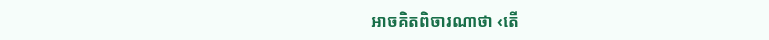អាចគិតពិចារណាថា ‹តើ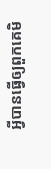អ្វីបានធ្វើឲ្យពួកគេមិ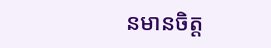នមានចិត្ត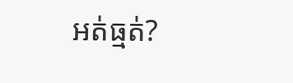អត់ធ្មត់?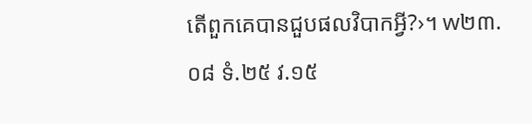តើពួកគេបានជួបផលវិបាកអ្វី?›។ w២៣.០៨ ទំ.២៥ វ.១៥